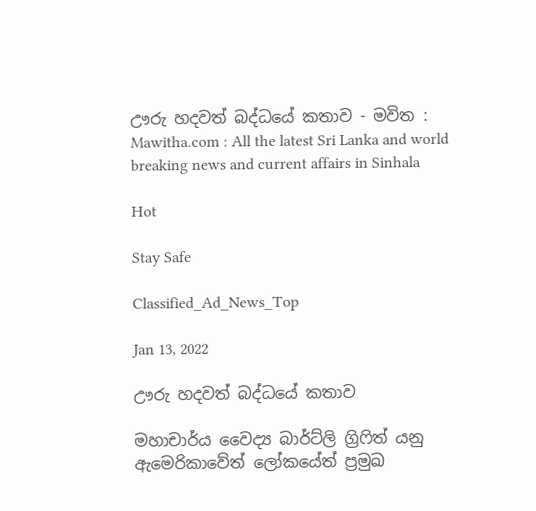ඌරු හදවත් බද්ධයේ කතාව - මවිත : Mawitha.com : All the latest Sri Lanka and world breaking news and current affairs in Sinhala

Hot

Stay Safe

Classified_Ad_News_Top

Jan 13, 2022

ඌරු හදවත් බද්ධයේ කතාව

මහාචාර්ය වෛද්‍ය බාර්ට්ලි ග්‍රිෆිත් යනු ඇමෙරිකාවේත් ලෝකයේත් ප්‍රමුඛ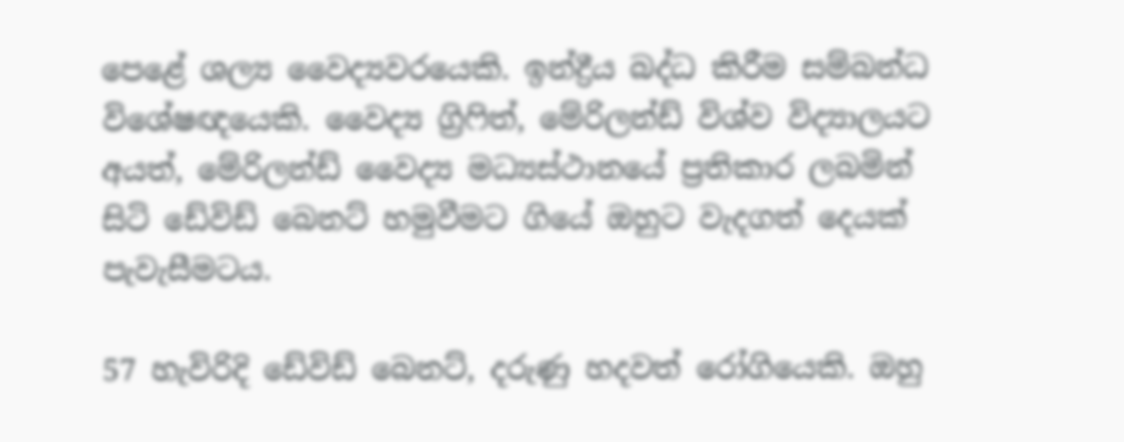පෙළේ ශල්‍ය වෛද්‍යවරයෙකි. ඉන්ද්‍රීය බද්ධ කිරීම සම්බන්ධ විශේෂඥයෙකි. වෛද්‍ය ග්‍රිෆිත්, මේරිලන්ඩ් විශ්ව විද්‍යාලයට අයත්, මේරිලන්ඩ් වෛද්‍ය මධ්‍යස්ථානයේ ප්‍රතිකාර ලබමින් සිටි ඩේවිඩ් බෙනට් හමුවීමට ගියේ ඔහුට වැදගත් දෙයක් පැවැසීමටය.

57 හැවිරිදි ඩේවිඩ් බෙනට්, දරුණු හදවත් රෝගියෙකි. ඔහු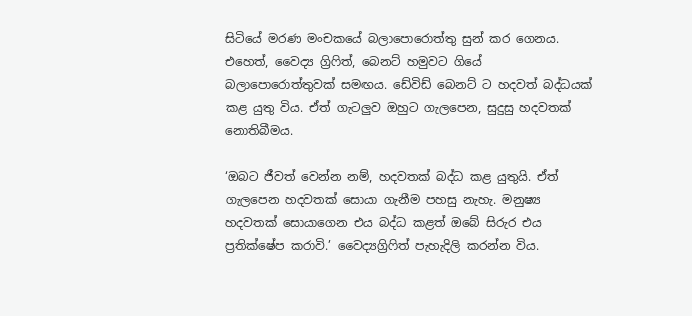සිටියේ මරණ මංචකයේ බලාපොරොත්තු සුන් කර ගෙනය. එහෙත්, වෛද්‍ය ග්‍රිෆිත්, බෙනට් හමුවට ගියේ බලාපොරොත්තුවක් සමඟය. ඩේවිඩ් බෙනට් ට හදවත් බද්ධයක් කළ යුතු විය. ඒත් ගැටලුව ඔහුට ගැලපෙන, සුදුසු හදවතක් නොතිබීමය.

‘ඔබට ජීවත් වෙන්න නම්, හදවතක් බද්ධ කළ යුතුයි. ඒත් ගැලපෙන හදවතක් සොයා ගැනීම පහසු නැහැ. මනුෂ්‍ය හදවතක් සොයාගෙන එය බද්ධ කළත් ඔබේ සිරුර එය ප්‍රතික්ෂේප කරාවි.’ වෛද්‍යග්‍රිෆිත් පැහැදිලි කරන්න විය.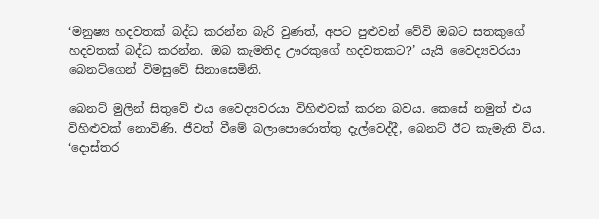‘මනුෂ්‍ය හදවතක් බද්ධ කරන්න බැරි වුණත්, අපට පුළුවන් වේවි ඔබට සතකුගේ හදවතක් බද්ධ කරන්න. ඔබ කැමතිද ඌරකුගේ හදවතකට?’ යැයි වෛද්‍යවරයා බෙනට්ගෙන් විමසුවේ සිනාසෙමිනි.

බෙනට් මුලින් සිතුවේ එය වෛද්‍යවරයා විහිළුවක් කරන බවය. කෙසේ නමුත් එය විහිළුවක් නොවිණි. ජීවත් වීමේ බලාපොරොත්තු දැල්වෙද්දී, බෙනට් ඊට කැමැති විය. ‘දොස්තර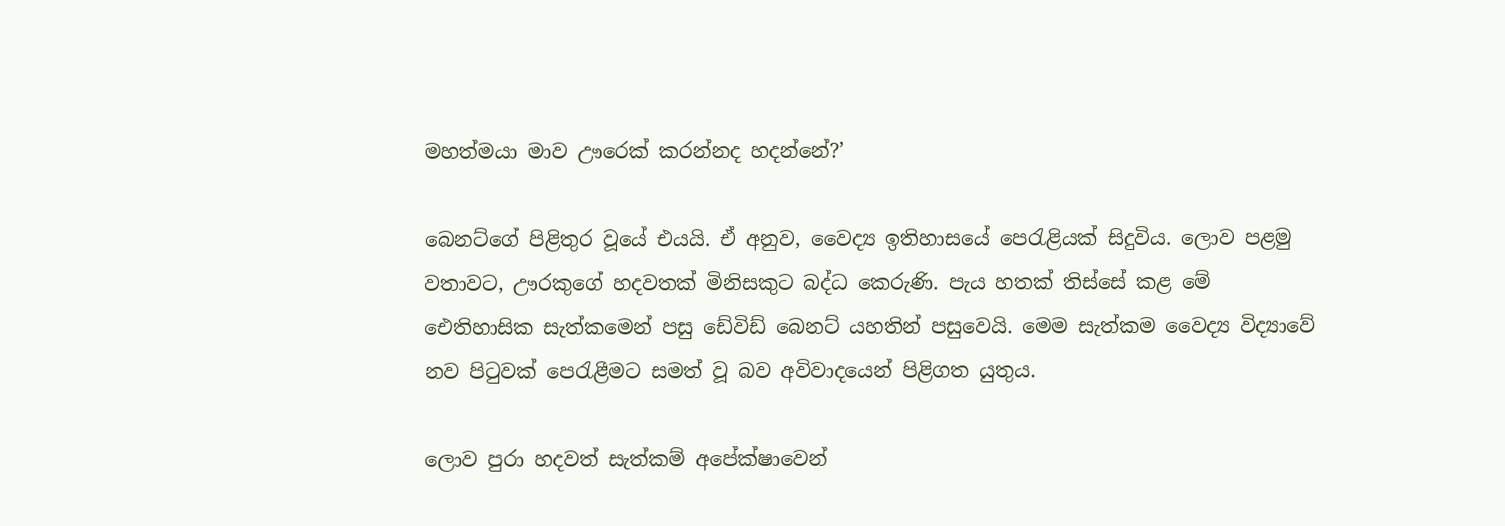මහත්මයා මාව ඌරෙක් කරන්නද හදන්නේ?’

බෙනට්ගේ පිළිතුර වූයේ එයයි. ඒ අනුව, වෛද්‍ය ඉතිහාසයේ පෙරැළියක් සිදුවිය. ලොව පළමු වතාවට, ඌරකුගේ හදවතක් මිනිසකුට බද්ධ කෙරුණි. පැය හතක් තිස්සේ කළ මේ ඓතිහාසික සැත්කමෙන් පසු ඩේවිඩ් බෙනට් යහතින් පසුවෙයි. මෙම සැත්කම වෛද්‍ය විද්‍යාවේ නව පිටුවක් පෙරැළීමට සමත් වූ බව අවිවාදයෙන් පිළිගත යුතුය.

ලොව පුරා හදවත් සැත්කම් අපේක්ෂාවෙන්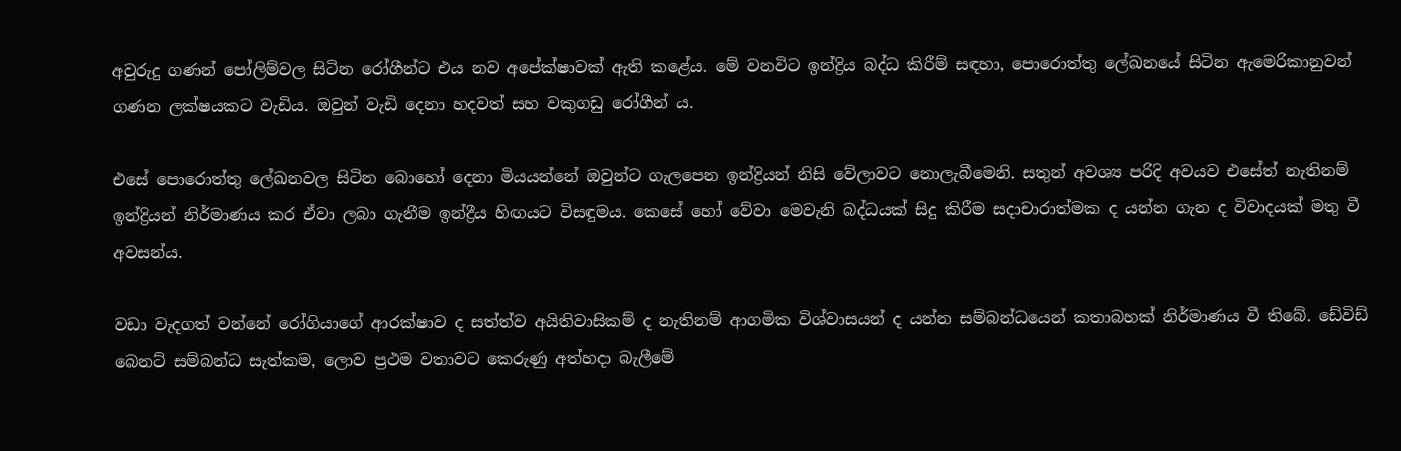අවුරුදු ගණන් පෝලිම්වල සිටින රෝගීන්ට එය නව අපේක්ෂාවක් ඇති කළේය. මේ වනවිට ඉන්ද්‍රිය බද්ධ කිරීම් සඳහා, පොරොත්තු ලේඛනයේ සිටින ඇමෙරිකානුවන් ගණන ලක්ෂයකට වැඩිය. ඔවුන් වැඩි දෙනා හදවත් සහ වකුගඩු රෝගීන් ය.

එසේ පොරොත්තු ලේඛනවල සිටින බොහෝ දෙනා මියයන්නේ ඔවුන්ට ගැලපෙන ඉන්ද්‍රියන් නිසි වේලාවට නොලැබීමෙනි. සතුන් අවශ්‍ය පරිදි අවයව එසේත් නැතිනම් ඉන්ද්‍රියන් නිර්මාණය කර ඒවා ලබා ගැනීම ඉන්ද්‍රීය හිඟයට විසඳුමය. කෙසේ හෝ වේවා මෙවැනි බද්ධයක් සිදු කිරීම සදාචාරාත්මක ද යන්න ගැන ද විවාදයක් මතු වී අවසන්ය.

වඩා වැදගත් වන්නේ රෝගියාගේ ආරක්ෂාව ද සත්ත්ව අයිතිවාසිකම් ද නැතිනම් ආගමික විශ්වාසයන් ද යන්න සම්බන්ධයෙන් කතාබහක් නිර්මාණය වී තිබේ. ඩේවිඩ් බෙනට් සම්බන්ධ සැත්කම, ලොව ප්‍රථම වතාවට කෙරුණු අත්හදා බැලීමේ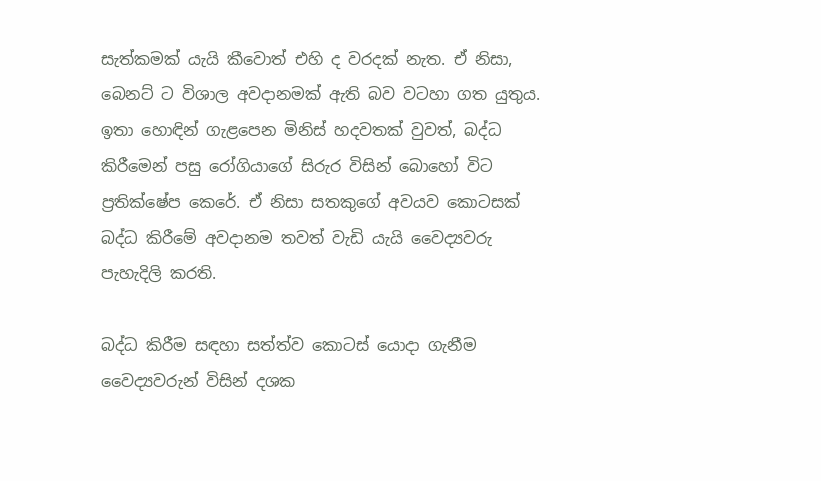සැත්කමක් යැයි කීවොත් එහි ද වරදක් නැත. ඒ නිසා, බෙනට් ට විශාල අවදානමක් ඇති බව වටහා ගත යුතුය. ඉතා හොඳින් ගැළපෙන මිනිස් හදවතක් වුවත්, බද්ධ කිරීමෙන් පසු රෝගියාගේ සිරුර විසින් බොහෝ විට ප්‍රතික්ෂේප කෙරේ. ඒ නිසා සතකුගේ අවයව කොටසක් බද්ධ කිරීමේ අවදානම තවත් වැඩි යැයි වෛද්‍යවරු පැහැදිලි කරති.

බද්ධ කිරීම සඳහා සත්ත්ව කොටස් යොදා ගැනීම වෛද්‍යවරුන් විසින් දශක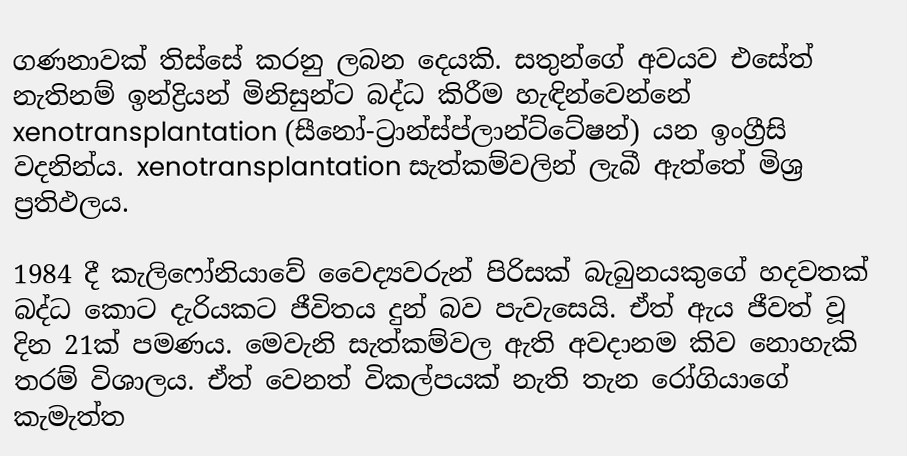ගණනාවක් තිස්සේ කරනු ලබන දෙයකි. සතුන්ගේ අවයව එසේත් නැතිනම් ඉන්ද්‍රියන් මිනිසුන්ට බද්ධ කිරීම හැඳින්වෙන්නේ xenotransplantation (සීනෝ-ට්‍රාන්ස්ප්ලාන්ට්ටේෂන්) යන ඉංග්‍රීසි වදනින්ය. xenotransplantation සැත්කම්වලින් ලැබී ඇත්තේ මිශ්‍ර ප්‍රතිඵලය.

1984 දී කැලිෆෝනියාවේ වෛද්‍යවරුන් පිරිසක් බැබුනයකුගේ හදවතක් බද්ධ කොට දැරියකට ජීවිතය දුන් බව පැවැසෙයි. ඒත් ඇය ජීවත් වූ දින 21ක් පමණය. මෙවැනි සැත්කම්වල ඇති අවදානම කිව නොහැකි තරම් විශාලය. ඒත් වෙනත් විකල්පයක් නැති තැන රෝගියාගේ කැමැත්ත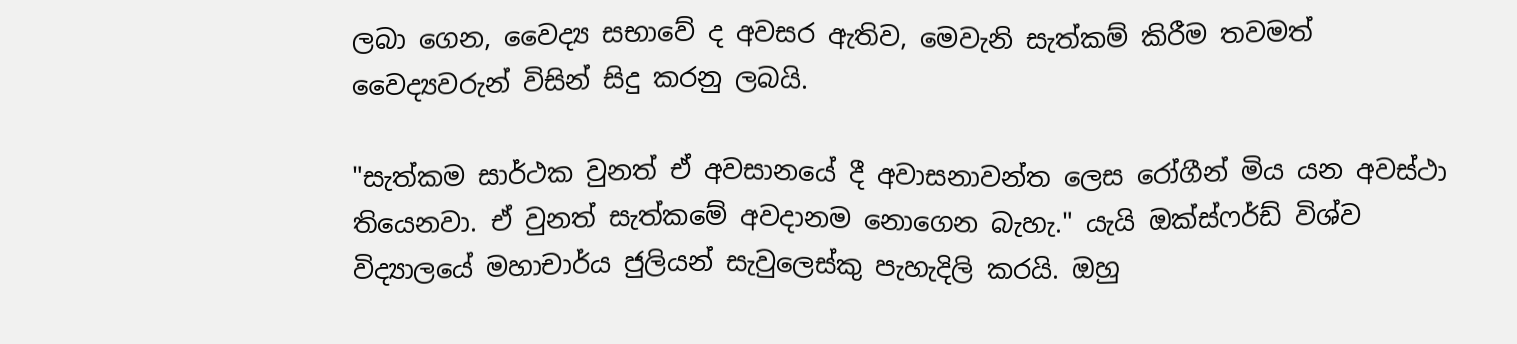ලබා ගෙන, වෛද්‍ය සභාවේ ද අවසර ඇතිව, මෙවැනි සැත්කම් කිරීම තවමත් වෛද්‍යවරුන් විසින් සිදු කරනු ලබයි.

"සැත්කම සාර්ථක වුනත් ඒ අවසානයේ දී අවාසනාවන්ත ලෙස රෝගීන් මිය යන අවස්ථා තියෙනවා. ඒ වුනත් සැත්කමේ අවදානම නොගෙන බැහැ." යැයි ඔක්ස්ෆර්ඩ් විශ්ව විද්‍යාලයේ මහාචාර්ය ජුලියන් සැවුලෙස්කු පැහැදිලි කරයි. ඔහු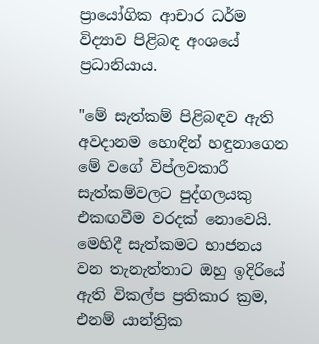ප්‍රායෝගික ආචාර ධර්ම විද්‍යාව පිළිබඳ අංශයේ ප්‍රධානියාය.

"මේ සැත්කම් පිළිබඳව ඇති අවදානම හොඳින් හඳුනාගෙන මේ වගේ විප්ලවකාරී සැත්කම්වලට පුද්ගලයකු එකඟවීම වරදක් නොවෙයි. මෙහිදී සැත්කමට භාජනය වන තැනැත්තාට ඔහු ඉදිරියේ ඇති විකල්ප ප්‍රතිකාර ක්‍රම, එනම් යාන්ත්‍රික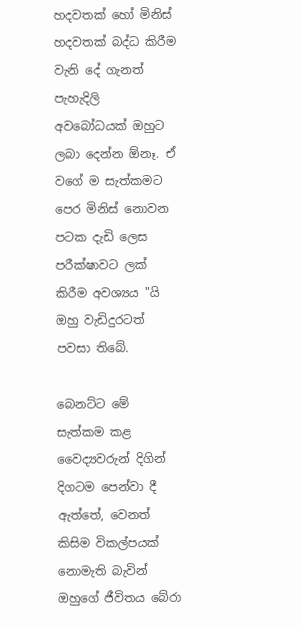හදවතක් හෝ මිනිස් හදවතක් බද්ධ කිරීම වැනි දේ ගැනත් පැහැදිලි අවබෝධයක් ඔහුට ලබා දෙන්න ඕනෑ. ඒ වගේ ම සැත්කමට පෙර මිනිස් නොවන පටක දැඩි ලෙස පරීක්ෂාවට ලක් කිරීම අවශ්‍යය "යි ඔහු වැඩිදුරටත් පවසා තිබේ.

බෙනට්ට මේ සැත්කම කළ වෛද්‍යවරුන් දිගින් දිගටම පෙන්වා දී ඇත්තේ, වෙනත් කිසිම විකල්පයක් නොමැති බැවින් ඔහුගේ ජීවිතය බේරා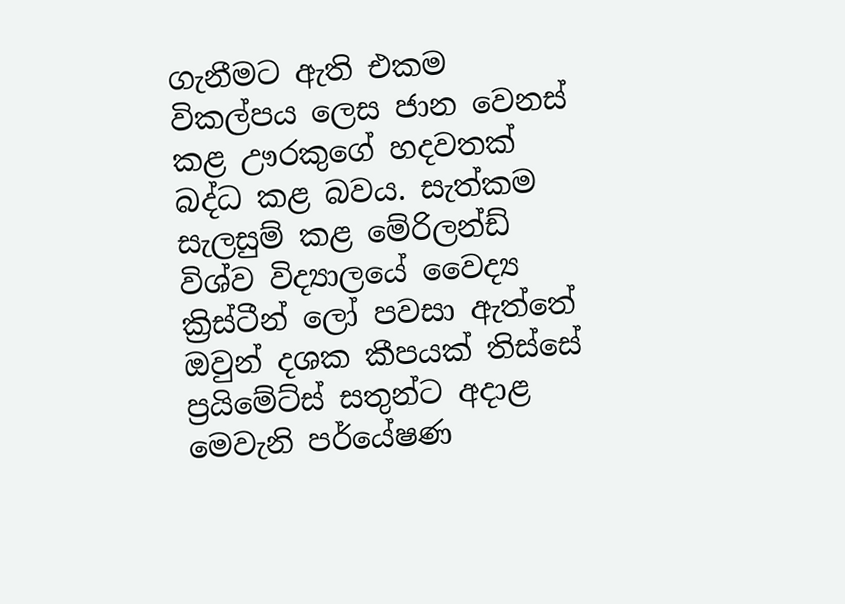ගැනීමට ඇති එකම විකල්පය ලෙස ජාන වෙනස් කළ ඌරකුගේ හදවතක් බද්ධ කළ බවය. සැත්කම සැලසුම් කළ මේරිලන්ඩ් විශ්ව විද්‍යාලයේ වෛද්‍ය ක්‍රිස්ටීන් ලෝ පවසා ඇත්තේ ඔවුන් දශක කීපයක් තිස්සේ ප්‍රයිමේට්ස් සතුන්ට අදාළ මෙවැනි පර්යේෂණ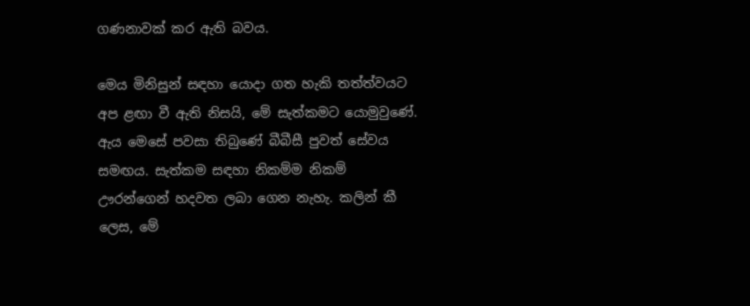ගණනාවක් කර ඇති බවය.

මෙය මිනිසුන් සඳහා යොදා ගත හැකි තත්ත්වයට අප ළඟා වී ඇති නිසයි, මේ සැත්කමට යොමුවුණේ. ඇය මෙසේ පවසා තිබුණේ බීබීසී පුවත් සේවය සමඟය. සැත්කම සඳහා නිකම්ම නිකම් ඌරන්ගෙන් හදවත ලබා ගෙන නැහැ. කලින් කී ලෙස, මේ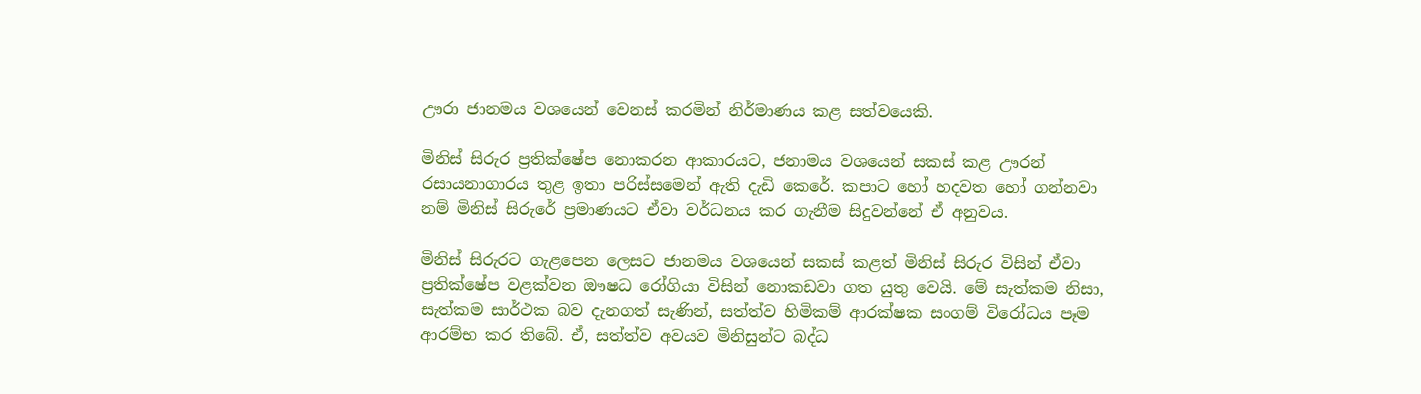ඌරා ජානමය වශයෙන් වෙනස් කරමින් නිර්මාණය කළ සත්වයෙකි.

මිනිස් සිරුර ප්‍රතික්ෂේප නොකරන ආකාරයට, ජනාමය වශයෙන් සකස් කළ ඌරන් රසායනාගාරය තුළ ඉතා පරිස්සමෙන් ඇති දැඩි කෙරේ. කපාට හෝ හදවත හෝ ගන්නවා නම් මිනිස් සිරුරේ ප්‍රමාණයට ඒවා වර්ධනය කර ගැනීම සිදුවන්නේ ඒ අනුවය.

මිනිස් සිරුරට ගැළපෙන ලෙසට ජානමය වශයෙන් සකස් කළත් මිනිස් සිරුර විසින් ඒවා ප්‍රතික්ෂේප වළක්වන ඖෂධ රෝගියා විසින් නොකඩවා ගත යුතු වෙයි. මේ සැත්කම නිසා, සැත්කම සාර්ථක බව දැනගත් සැණින්, සත්ත්ව හිමිකම් ආරක්ෂක සංගම් විරෝධය පෑම ආරම්භ කර තිබේ. ඒ, සත්ත්ව අවයව මිනිසුන්ට බද්ධ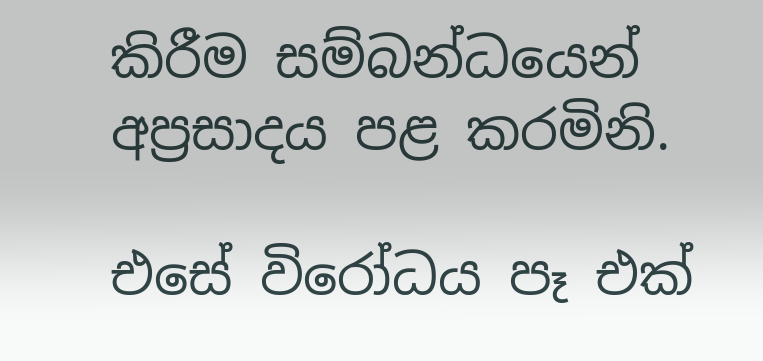කිරීම සම්බන්ධයෙන් අප්‍රසාදය පළ කරමිනි.

එසේ විරෝධය පෑ එක්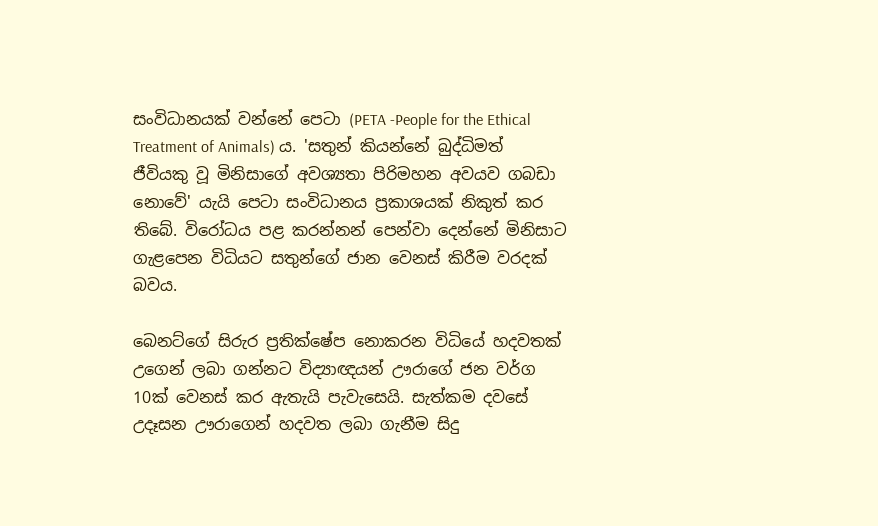සංවිධානයක් වන්නේ පෙටා (PETA -People for the Ethical Treatment of Animals) ය. 'සතුන් කියන්නේ බුද්ධිමත් ජීවියකු වූ මිනිසාගේ අවශ්‍යතා පිරිමහන අවයව ගබඩා නොවේ' යැයි පෙටා සංවිධානය ප්‍රකාශයක් නිකුත් කර තිබේ. විරෝධය පළ කරන්නන් පෙන්වා දෙන්නේ මිනිසාට ගැළපෙන විධියට සතුන්ගේ ජාන වෙනස් කිරීම වරදක් බවය.

බෙනට්ගේ සිරුර ප්‍රතික්ෂේප නොකරන විධියේ හදවතක් උගෙන් ලබා ගන්නට විද්‍යාඥයන් ඌරාගේ ජන වර්ග 10ක් වෙනස් කර ඇතැයි පැවැසෙයි. සැත්කම දවසේ උදෑසන ඌරාගෙන් හදවත ලබා ගැනීම සිදු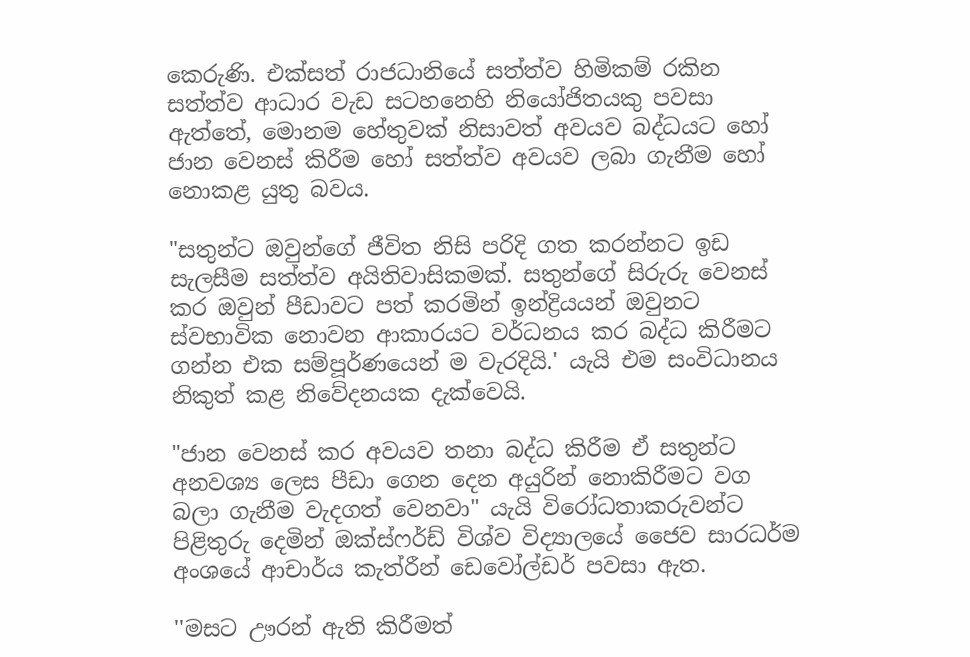කෙරුණි. එක්සත් රාජධානියේ සත්ත්ව හිමිකම් රකින සත්ත්ව ආධාර වැඩ සටහනෙහි නියෝජිතයකු පවසා ඇත්තේ, මොනම හේතුවක් නිසාවත් අවයව බද්ධයට හෝ ජාන වෙනස් කිරීම හෝ සත්ත්ව අවයව ලබා ගැනීම හෝ නොකළ යුතු බවය.

"සතුන්ට ඔවුන්ගේ ජීවිත නිසි පරිදි ගත කරන්නට ඉඩ සැලසීම සත්ත්ව අයිතිවාසිකමක්. සතුන්ගේ සිරුරු වෙනස් කර ඔවුන් පීඩාවට පත් කරමින් ඉන්ද්‍රියයන් ඔවුනට ස්වභාවික නොවන ආකාරයට වර්ධනය කර බද්ධ කිරීමට ගන්න එක සම්පූර්ණයෙන් ම වැරදියි.' යැයි එම සංවිධානය නිකුත් කළ නිවේදනයක දැක්වෙයි.

"ජාන වෙනස් කර අවයව තනා බද්ධ කිරීම ඒ සතුන්ට අනවශ්‍ය ලෙස පීඩා ගෙන දෙන අයුරින් නොකිරීමට වග බලා ගැනීම වැදගත් වෙනවා" යැයි විරෝධතාකරුවන්ට පිළිතුරු දෙමින් ඔක්ස්ෆර්ඩ් විශ්ව විද්‍යාලයේ ජෛව සාරධර්ම අංශයේ ආචාර්ය කැත්රීන් ඩෙවෝල්ඩර් පවසා ඇත.

''මසට ඌරන් ඇති කිරීමත්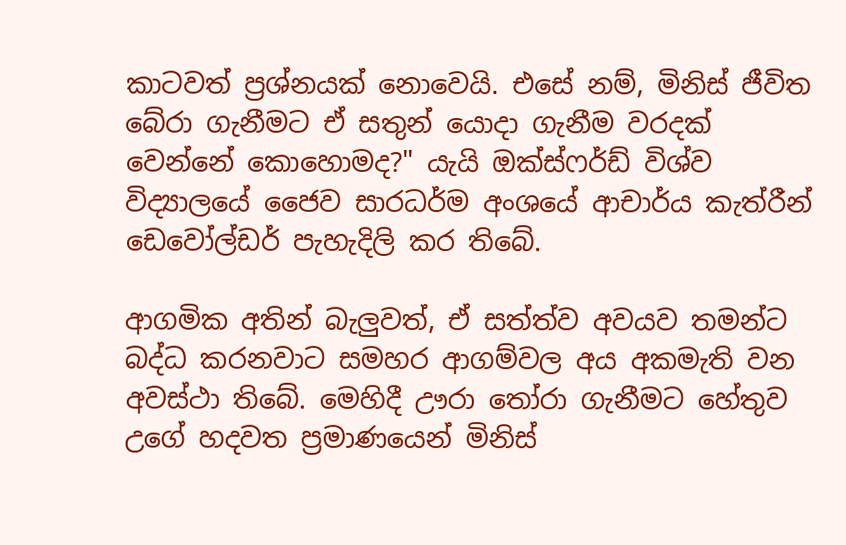කාටවත් ප්‍රශ්නයක් නොවෙයි. එසේ නම්, මිනිස් ජීවිත බේරා ගැනීමට ඒ සතුන් යොදා ගැනීම වරදක් වෙන්නේ කොහොමද?" යැයි ඔක්ස්ෆර්ඩ් විශ්ව විද්‍යාලයේ ජෛව සාරධර්ම අංශයේ ආචාර්ය කැත්රීන් ඩෙවෝල්ඩර් පැහැදිලි කර තිබේ.

ආගමික අතින් බැලුවත්, ඒ සත්ත්ව අවයව තමන්ට බද්ධ කරනවාට සමහර ආගම්වල අය අකමැති වන අවස්ථා තිබේ. මෙහිදී ඌරා තෝරා ගැනීමට හේතුව උගේ හදවත ප්‍රමාණයෙන් මිනිස්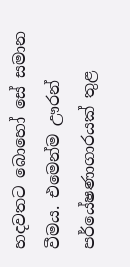හදවතට බොහෝ සේ සමාන වීමය. එමෙන්ම ඌරන් පර්යේෂණාගාරයක් තුළ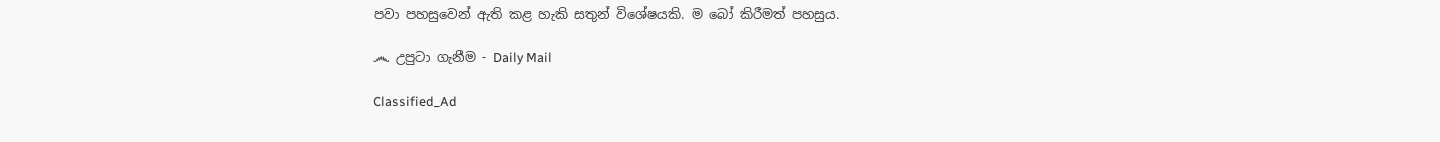පවා පහසුවෙන් ඇති කළ හැකි සතුන් විශේෂයකි. ම බෝ කිරීමත් පහසුය.

෴ උපුටා ගැනීම - Daily Mail

Classified_Ad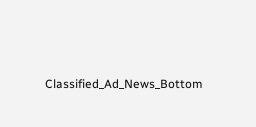Classified_Ad_News_Bottom